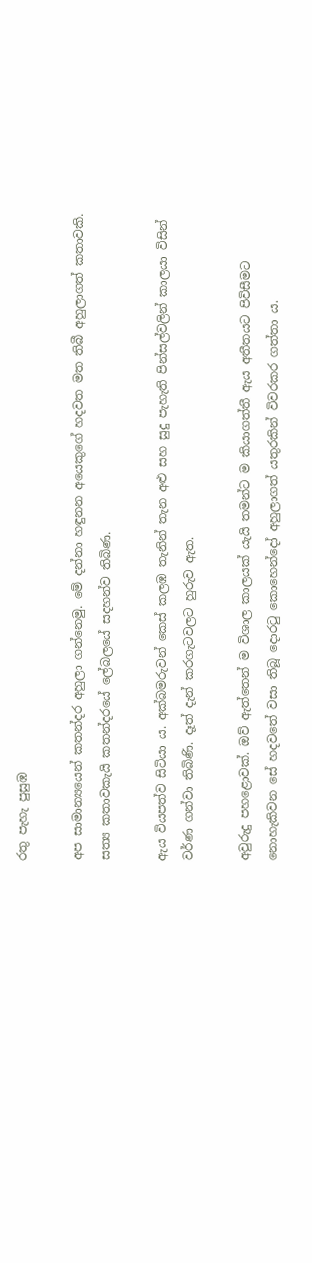රතු පැහැ පුසුඹ

අප සාමාන්‍යයෙන් කතන්දර අහුලා ගන්නෙමු. මේ දන්නා හඳුනන අයෙකුගේ හදවත මත තිබී අහුලාගත් කතාවකි. සත්‍ය කතාවකැයි කතන්දරයේ ලේබලයේ සදහන්ව තිබිණ.

ඇය වියපත්ව සිටියා ය. අක්බමරුවන් කෙස් කලඹ තැනින් තැන අළු සහ සුදු පැහැති පින්සල්වලින් කාලයා විසින් වර්ණ ගන්වා තිබිණි. දෑත් දැන් කරගැටවලට හුරුව ඇත.

අවුරුදු පහළොවක්. ඔව් ඇත්තෙන් ම විශාල කාලයක් යැයි තමන්ට ම කියාගත්තී ඇය අතීතයට පිවිසීමට නොහැකිවන සේ හදවතේ වසා තිබූ දොරටු කොහෙන්දෝ අහුලාගත් යතුරකින් විවරකර ගත්තා ය.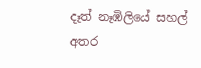දෑත් නෑඹිලියේ සහල් අතර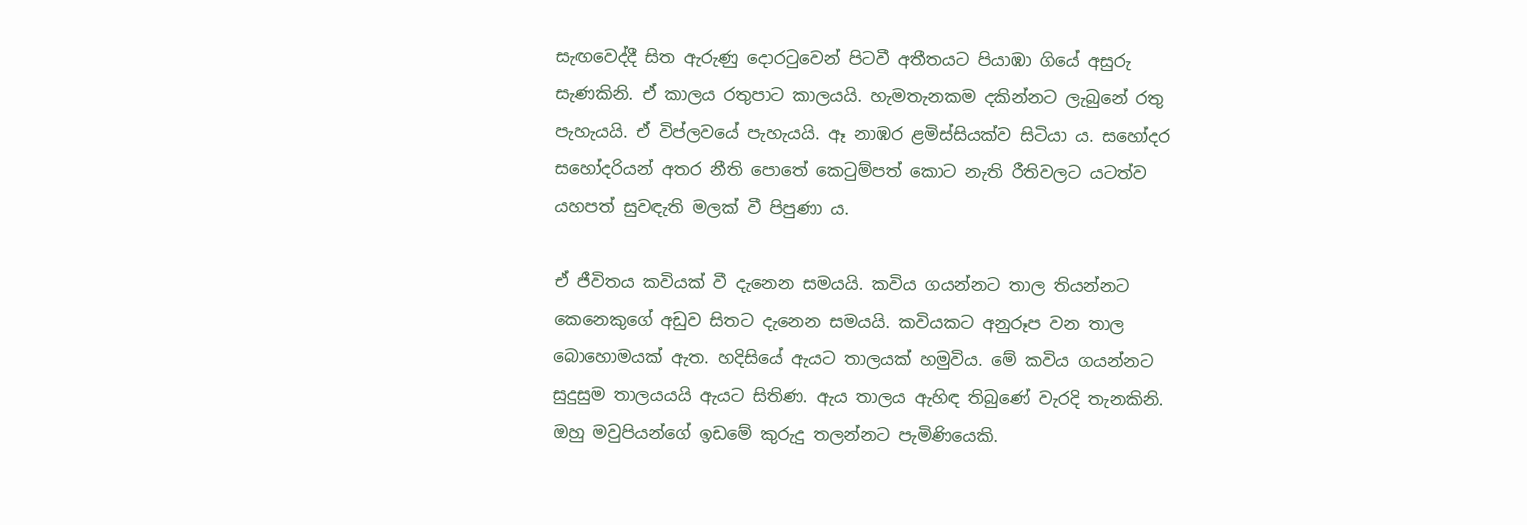සැඟවෙද්දී සිත ඇරුණු දොරටුවෙන් පිටවී අතීතයට පියාඹා ගියේ අසුරු සැණකිනි. ඒ කාලය රතුපාට කාලයයි. හැමතැනකම දකින්නට ලැබුනේ රතු පැහැයයි. ඒ විප්ලවයේ පැහැයයි. ඈ නාඹර ළමිස්සියක්ව සිටියා ය. සහෝදර සහෝදරියන් අතර නීති පොතේ කෙටුම්පත් කොට නැති රීතිවලට යටත්ව යහපත් සුවඳැති මලක් වී පිපුණා ය.

ඒ ජීවිතය කවියක් වී දැනෙන සමයයි. කවිය ගයන්නට තාල තියන්නට කෙනෙකුගේ අඩුව සිතට දැනෙන සමයයි. කවියකට අනුරූප වන තාල බොහොමයක් ඇත. හදිසියේ ඇයට තාලයක් හමුවිය. මේ කවිය ගයන්නට සුදුසුම තාලයයයි ඇයට සිතිණ. ඇය තාලය ඇහිඳ තිබුණේ වැරදි තැනකිනි. ඔහු මවුපියන්ගේ ඉඩමේ කුරුදු තලන්නට පැමිණියෙකි.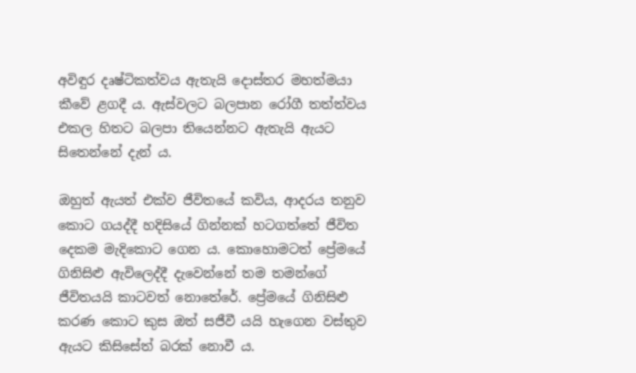අවිඳුර දෘෂ්ටිකත්වය ඇතැයි දොස්තර මහත්මයා කීවේ ළගදී ය. ඇස්වලට බලපාන රෝගී තත්ත්වය එකල හිතට බලපා තියෙන්නට ඇතැයි ඇයට සිතෙන්නේ දැන් ය.

ඔහුත් ඇයත් එක්ව ජීවිතයේ කවිය, ආදරය තනුව කොට ගයද්දී හදිසියේ ගින්නක් හටගත්තේ ජීවිත දෙකම මැදිකොට ගෙන ය. කොහොමටත් ප්‍රේමයේ ගිනිසිළු ඇවිලෙද්දී දැවෙන්නේ තම තමන්ගේ ජීවිතයයි කාටවත් නොතේරේ. ප්‍රේමයේ ගිනිසිළු කරණ කොට කුස ඔත් සජීවී යයි හැගෙන වස්තුව ඇයට කිසිසේත් බරක් නොවී ය.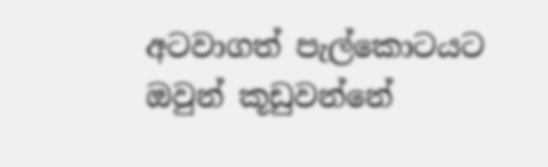අටවාගත් පැල්කොටයට ඔවුන් කූඩුවන්නේ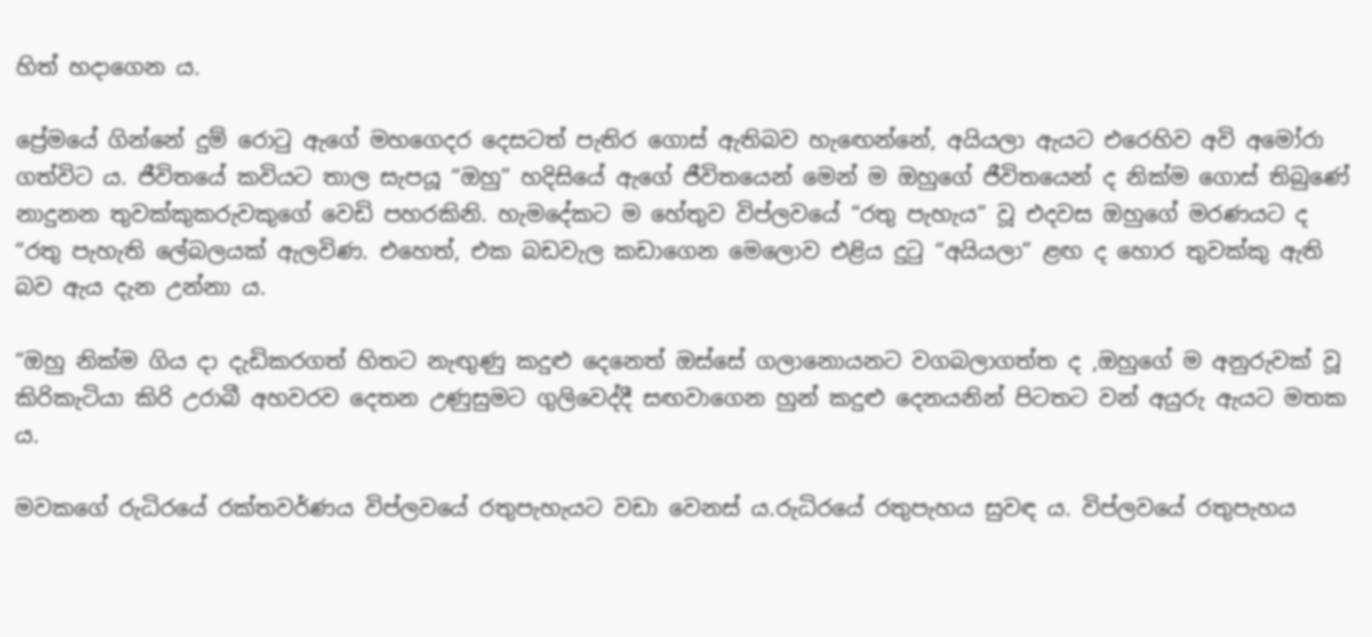හිත් හදාගෙන ය.

ප්‍රේමයේ ගින්නේ දුම් රොටු ඇගේ මහගෙදර දෙසටත් පැතිර ගොස් ඇතිබව හැඟෙන්නේ, අයියලා ඇයට එරෙහිව අවි අමෝරා ගත්විට ය. ජීවිතයේ කවියට තාල සැපයූ “ඔහු” හදිසියේ ඇගේ ජීවිතයෙන් මෙන් ම ඔහුගේ ජීවිතයෙන් ද නික්ම ගොස් තිබු‍ණේ නාදුනන තුවක්කුකරුවකුගේ වෙඩි පහරකිනි. හැමදේකට ම හේතුව විප්ලවයේ “රතු පැහැය” වූ එදවස ඔහුගේ මරණයට ද “රතු පැහැති ලේබලයක් ඇලවිණ. එහෙත්, එක බඩවැල කඩාගෙන මෙලොව එළිය දුටු “අයියලා” ළඟ ද හොර තුවක්කු ඇති බව ඇය දැන උන්නා ය.

“ඔහු නික්ම ගිය දා දැඩිකරගත් හිතට නැඟුණු කදුළු දෙනෙත් ඔස්සේ ගලානොයනට වගබලාගත්ත ද ,ඔහුගේ ම අනුරුවක් වූ කිරිකැටියා කිරි උරාබී අහවරව දෙතන උණුසුමට ගුලිවෙද්දී සඟවාගෙන හුන් කදුළු දෙනයනින් පිටතට වන් අයුරු ඇයට මතක ය.

මවකගේ රුධිරයේ රක්තවර්ණය විප්ලවයේ රතුපැහැයට වඩා වෙනස් ය.රුධිරයේ රතුපැහය සුවඳ ය. විප්ලවයේ රතුපැහය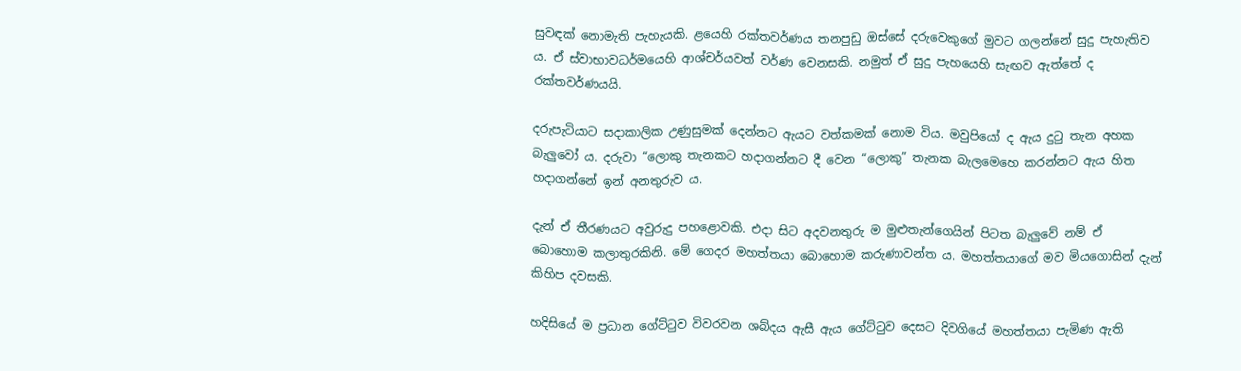සුවඳක් නොමැති පැහැයකි. ළයෙහි රක්තවර්ණය තනපුඩු ඔස්සේ දරුවෙකුගේ මුවට ගලන්නේ සුදු පැහැතිව ය. ඒ ස්වාභාවධර්මයෙහි ආශ්චර්යවත් වර්ණ වෙනසකි. නමුත් ඒ සුදු පැහයෙහි සැඟව ඇත්තේ ද රක්තවර්ණයයි.

දරුපැටියාට සදාකාලික උණුසුමක් දෙන්නට ඇයට වත්කමක් නොම විය. මවුපියෝ ද ඇය දුටු තැන අහක බැලුවෝ ය. දරුවා “ලොකු තැනකට හදාගන්නට දී වෙන “ලොකු” තැනක බැලමෙහෙ කරන්නට ඇය හිත හදාගන්නේ ඉන් අනතුරුව ය.

දැන් ඒ තීරණයට අවුරුදු පහළොවකි. එදා සිට අදවනතුරු ම මුළුතැන්ගෙයින් පිටත බැලුවේ නම් ඒ බොහොම කලාතුරකිනි. මේ ගෙදර මහත්තයා බොහොම කරුණාවන්ත ය. මහත්තයාගේ මව මියගොසින් දැන් කිහිප දවසකි.

හදිසියේ ම ප්‍රධාන ගේට්ටුව විවරවන ශබ්දය ඇසී ඇය ගේට්ටුව දෙසට දිවගියේ මහත්තයා පැමිණ ඇති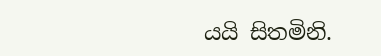යයි සිතමිනි.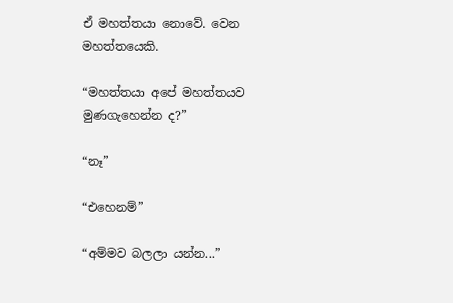ඒ මහත්තයා නොවේ. වෙන මහත්තයෙකි.

“මහත්තයා අපේ මහත්තයව මුණගැහෙන්න ද?”

“නෑ”

“එහෙනම්”

“අම්මව බලලා යන්න...”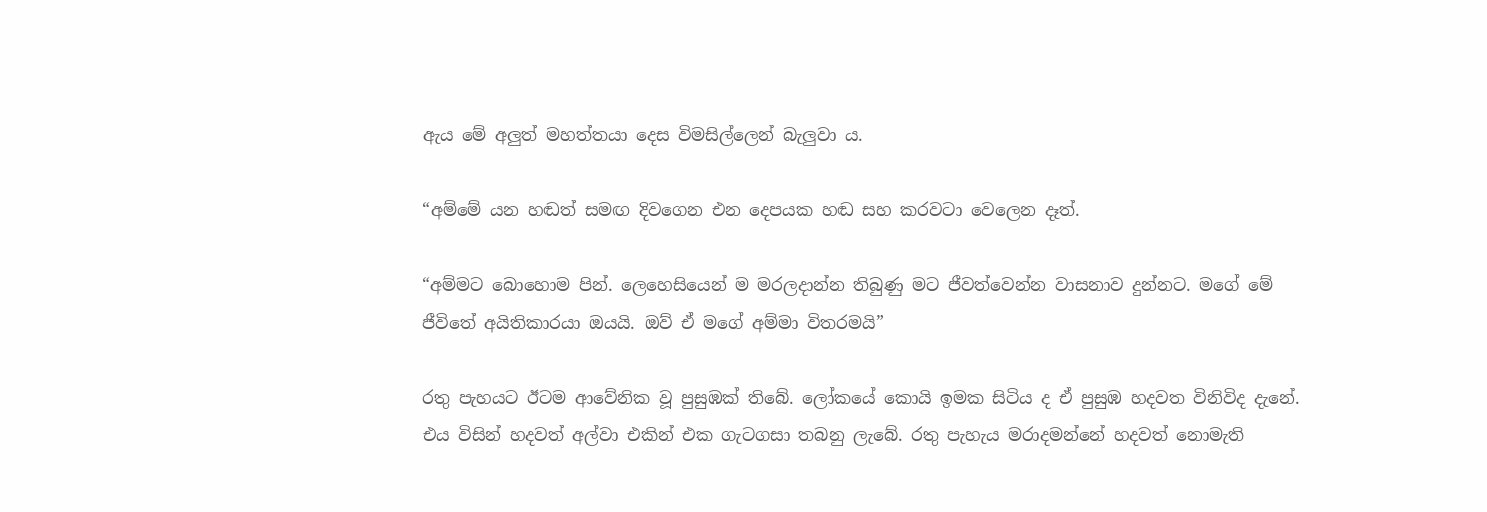ඇය මේ අලුත් මහත්තයා දෙස විමසිල්ලෙන් බැලුවා ය.

“අම්මේ යන හඬත් සමඟ දිවගෙන එන දෙපයක හඬ සහ කරවටා වෙලෙන දෑත්.

“අම්මට බොහොම පින්. ලෙහෙසියෙන් ම මරලදාන්න තිබුණු මට ජීවත්වෙන්න වාසනාව දුන්නට. මගේ මේ ජීවිතේ අයිතිකාරයා ඔයයි. ඔව් ඒ මගේ අම්මා විතරමයි”

රතු පැහයට ඊටම ආවේනික වූ පුසුඹක් තිබේ. ලෝකයේ කොයි ඉමක සිටිය ද ඒ පුසුඹ හදවත විනිවිද දැනේ. එය විසින් හදවත් අල්වා එකින් එක ගැටගසා තබනු ලැබේ. රතු පැහැය මරාදමන්නේ හදවත් නොමැති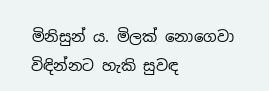මිනිසුන් ය. මිලක් නොගෙවා විඳින්නට හැකි සුවඳ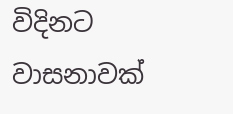විදිනට වාසනාවක්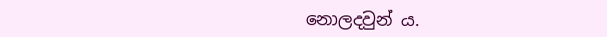නොලදවුන් ය.